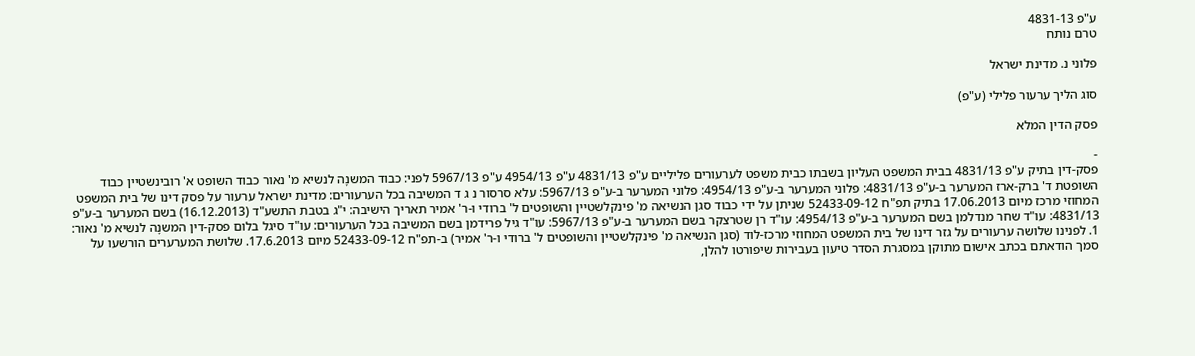ע"פ 4831-13
טרם נותח

פלוני נ. מדינת ישראל

סוג הליך ערעור פלילי (ע"פ)

פסק הדין המלא

-
פסק-דין בתיק ע"פ 4831/13 בבית המשפט העליון בשבתו כבית משפט לערעורים פליליים ע"פ 4831/13 ע"פ 4954/13 ע"פ 5967/13 לפני: כבוד המשנָה לנשיא מ' נאור כבוד השופט א' רובינשטיין כבוד השופטת ד' ברק-ארז המערער ב-ע"פ 4831/13: פלוני המערער ב-ע"פ 4954/13: פלוני המערער ב-ע"פ 5967/13: עלא סרסור נ ג ד המשיבה בכל הערעורים: מדינת ישראל ערעור על פסק דינו של בית המשפט המחוזי מרכז מיום 17.06.2013 בתיק תפ"ח 52433-09-12 שניתן על ידי כבוד סגן הנשיאה מ' פינקלשטיין והשופטים ל' ברודי ו-ר' אמיר תאריך הישיבה: י"ג בטבת התשע"ד (16.12.2013) בשם המערער ב-ע"פ 4831/13: עו"ד שחר מנדלמן בשם המערער ב-ע"פ 4954/13: עו"ד רן שטרצקר בשם המערער ב-ע"פ 5967/13: עו"ד גיל פרידמן בשם המשיבה בכל הערעורים: עו"ד סיגל בלום פסק-דין המשנָה לנשיא מ' נאור: 1. לפנינו שלושה ערעורים על גזר דינו של בית המשפט המחוזי מרכז-לוד (סגן הנשיאה מ' פינקלשטיין והשופטים ל' ברודי ו-ר' אמיר) ב-תפ"ח 52433-09-12 מיום 17.6.2013. שלושת המערערים הורשעו על סמך הודאתם בכתב אישום מתוקן במסגרת הסדר טיעון בעבירות שיפורטו להלן,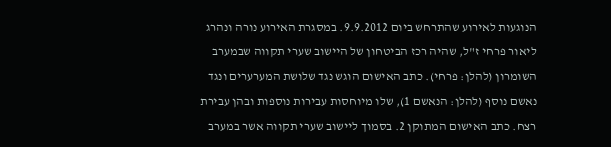הנוגעות לאירוע שהתרחש ביום 9.9.2012. במסגרת האירוע נורה ונהרג ליאור פרחי ז"ל, שהיה רכז הביטחון של היישוב שערי תקווה שבמערב השומרון (להלן: פרחי). כתב האישום הוגש נגד שלושת המערערים ונגד נאשם נוסף (להלן: הנאשם 1), שלו מיוחסות עבירות נוספות ובהן עבירת רצח. כתב האישום המתוקן 2. בסמוך ליישוב שערי תקווה אשר במערב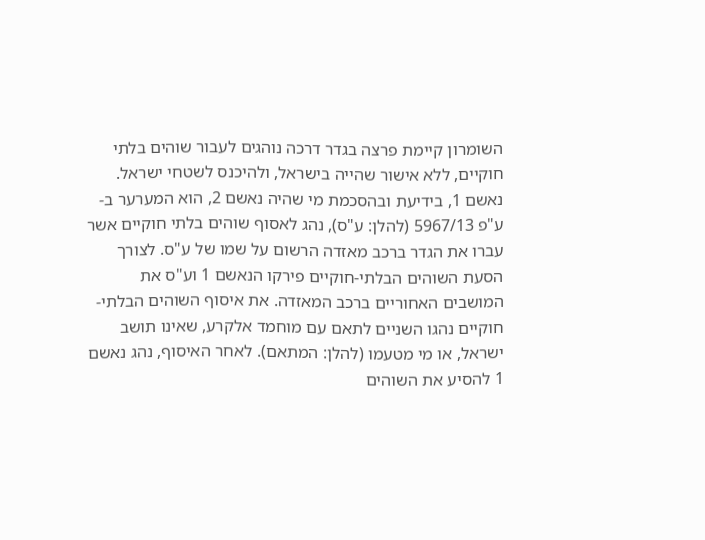השומרון קיימת פרצה בגדר דרכה נוהגים לעבור שוהים בלתי חוקיים, ללא אישור שהייה בישראל, ולהיכנס לשטחי ישראל. נאשם 1, בידיעת ובהסכמת מי שהיה נאשם 2, הוא המערער ב-ע"פ 5967/13 (להלן: ע"ס), נהג לאסוף שוהים בלתי חוקיים אשר עברו את הגדר ברכב מאזדה הרשום על שמו של ע"ס. לצורך הסעת השוהים הבלתי-חוקיים פירקו הנאשם 1 וע"ס את המושבים האחוריים ברכב המאזדה. את איסוף השוהים הבלתי-חוקיים נהגו השניים לתאם עם מוחמד אלקרע, שאינו תושב ישראל, או מי מטעמו (להלן: המתאם). לאחר האיסוף, נהג נאשם 1 להסיע את השוהים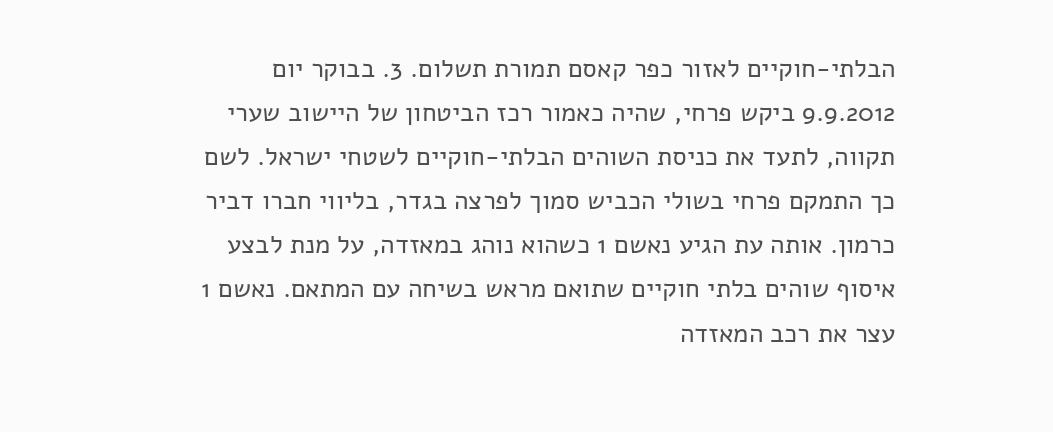הבלתי-חוקיים לאזור כפר קאסם תמורת תשלום. 3. בבוקר יום 9.9.2012 ביקש פרחי, שהיה כאמור רכז הביטחון של היישוב שערי תקווה, לתעד את כניסת השוהים הבלתי-חוקיים לשטחי ישראל. לשם כך התמקם פרחי בשולי הכביש סמוך לפרצה בגדר, בליווי חברו דביר כרמון. אותה עת הגיע נאשם 1 כשהוא נוהג במאזדה, על מנת לבצע איסוף שוהים בלתי חוקיים שתואם מראש בשיחה עם המתאם. נאשם 1 עצר את רכב המאזדה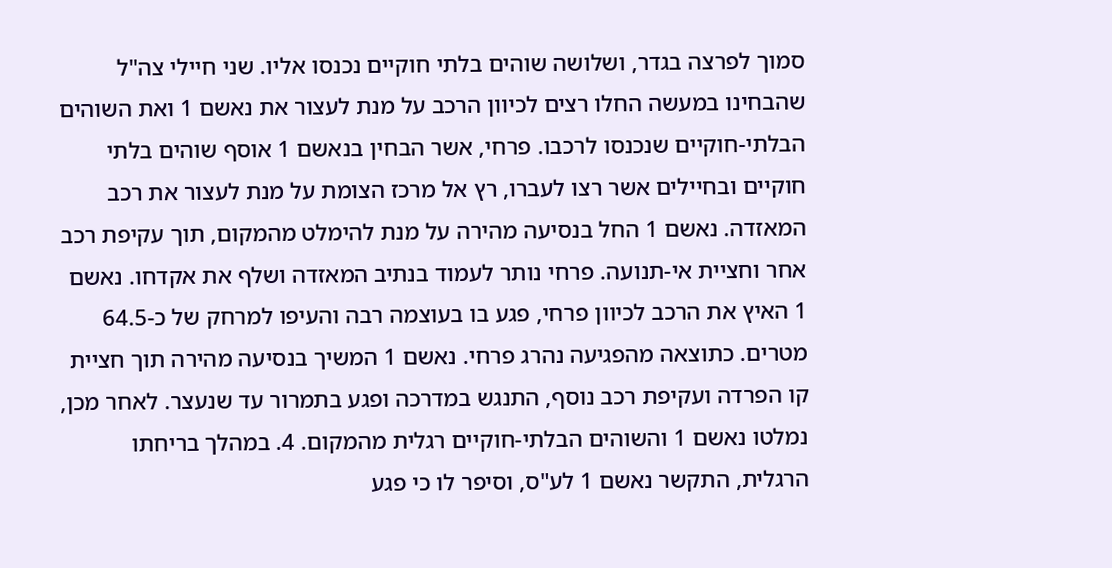סמוך לפרצה בגדר, ושלושה שוהים בלתי חוקיים נכנסו אליו. שני חיילי צה"ל שהבחינו במעשה החלו רצים לכיוון הרכב על מנת לעצור את נאשם 1 ואת השוהים הבלתי-חוקיים שנכנסו לרכבו. פרחי, אשר הבחין בנאשם 1 אוסף שוהים בלתי חוקיים ובחיילים אשר רצו לעברו, רץ אל מרכז הצומת על מנת לעצור את רכב המאזדה. נאשם 1 החל בנסיעה מהירה על מנת להימלט מהמקום, תוך עקיפת רכב אחר וחציית אי-תנועה. פרחי נותר לעמוד בנתיב המאזדה ושלף את אקדחו. נאשם 1 האיץ את הרכב לכיוון פרחי, פגע בו בעוצמה רבה והעיפו למרחק של כ-64.5 מטרים. כתוצאה מהפגיעה נהרג פרחי. נאשם 1 המשיך בנסיעה מהירה תוך חציית קו הפרדה ועקיפת רכב נוסף, התנגש במדרכה ופגע בתמרור עד שנעצר. לאחר מכן, נמלטו נאשם 1 והשוהים הבלתי-חוקיים רגלית מהמקום. 4. במהלך בריחתו הרגלית, התקשר נאשם 1 לע"ס, וסיפר לו כי פגע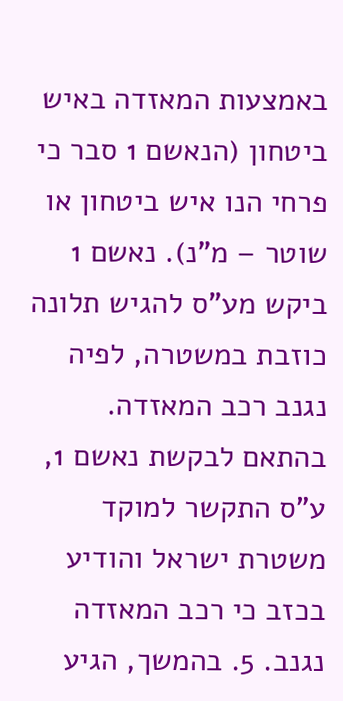באמצעות המאזדה באיש ביטחון (הנאשם 1 סבר כי פרחי הנו איש ביטחון או שוטר – מ"נ). נאשם 1 ביקש מע"ס להגיש תלונה כוזבת במשטרה, לפיה נגנב רכב המאזדה. בהתאם לבקשת נאשם 1, ע"ס התקשר למוקד משטרת ישראל והודיע בכזב כי רכב המאזדה נגנב. 5. בהמשך, הגיע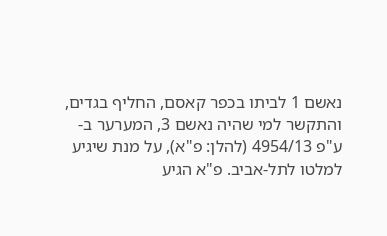נאשם 1 לביתו בכפר קאסם, החליף בגדים, והתקשר למי שהיה נאשם 3, המערער ב-ע"פ 4954/13 (להלן: פ"א), על מנת שיגיע למלטו לתל-אביב. פ"א הגיע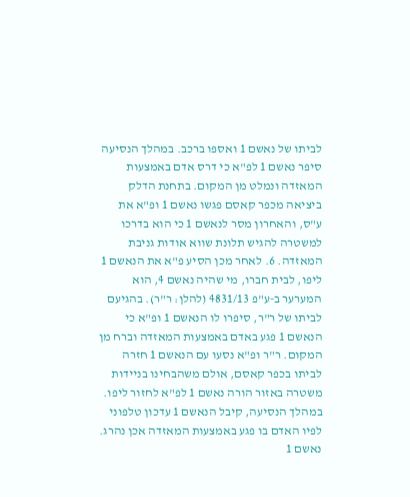לביתו של נאשם 1 ואספו ברכב. במהלך הנסיעה סיפר נאשם 1 לפ"א כי דרס אדם באמצעות המאזדה ונמלט מן המקום. בתחנת הדלק ביציאה מכפר קאסם פגשו נאשם 1 ופ"א את ע"ס, והאחרון מסר לנאשם 1 כי הוא בדרכו למשטרה להגיש תלונת שווא אודות גניבת המאזדה. 6. לאחר מכן הסיע פ"א את הנאשם 1 ליפו, לבית חברו, מי שהיה נאשם 4, הוא המערער ב-ע"פ 4831/13 (להלן: ר"ר). בהגיעם לביתו של ר"ר, סיפרו לו הנאשם 1 ופ"א כי הנאשם 1 פגע באדם באמצעות המאזדה וברח מן המקום. ר"ר ופ"א נסעו עם הנאשם 1 חזרה לביתו בכפר קאסם, אולם משהבחינו בניידות משטרה באזור הורה נאשם 1 לפ"א לחזור ליפו. במהלך הנסיעה, קיבל הנאשם 1 עדכון טלפוני לפיו האדם בו פגע באמצעות המאזדה אכן נהרג. נאשם 1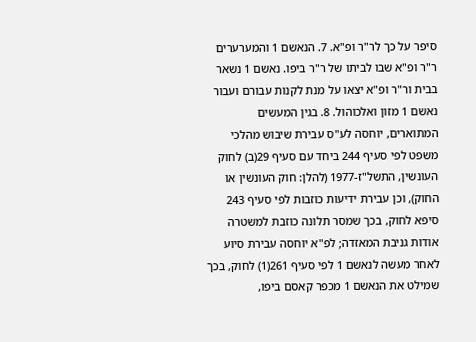סיפר על כך לר"ר ופ"א. 7. הנאשם 1 והמערערים ר"ר ופ"א שבו לביתו של ר"ר ביפו. נאשם 1 נשאר בבית ור"ר ופ"א יצאו על מנת לקנות עבורם ועבור נאשם 1 מזון ואלכוהול. 8. בגין המעשים המתוארים, יוחסה לע"ס עבירת שיבוש מהלכי משפט לפי סעיף 244 ביחד עם סעיף 29(ב) לחוק העונשין, התשל"ז-1977 (להלן: חוק העונשין או החוק), וכן עבירת ידיעות כוזבות לפי סעיף 243 סיפא לחוק, בכך שמסר תלונה כוזבת למשטרה אודות גניבת המאזדה; לפ"א יוחסה עבירת סיוע לאחר מעשה לנאשם 1 לפי סעיף 261(1) לחוק, בכך שמילט את הנאשם 1 מכפר קאסם ביפו,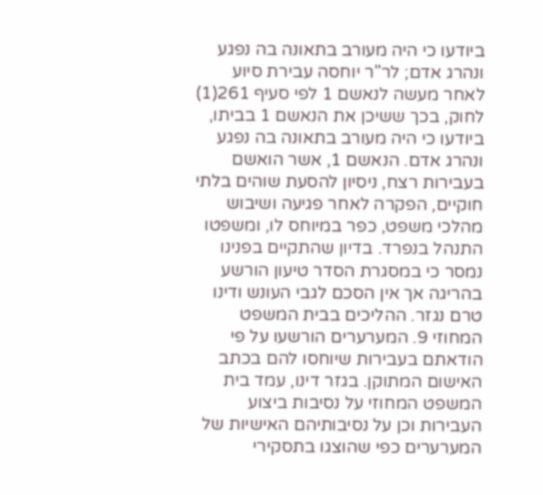ביודעו כי היה מעורב בתאונה בה נפגע ונהרג אדם; לר"ר יוחסה עבירת סיוע לאחר מעשה לנאשם 1 לפי סעיף 261(1) לחוק, בכך ששיכן את הנאשם 1 בביתו, ביודעו כי היה מעורב בתאונה בה נפגע ונהרג אדם. הנאשם 1, אשר הואשם בעבירות רצח, ניסיון להסעת שוהים בלתי חוקיים, הפקרה לאחר פגיעה ושיבוש מהלכי משפט, כפר במיוחס לו, ומשפטו התנהל בנפרד. בדיון שהתקיים בפנינו נמסר כי במסגרת הסדר טיעון הורשע בהריגה אך אין הסכם לגבי העונש ודינו טרם נגזר. ההליכים בבית המשפט המחוזי 9. המערערים הורשעו על פי הודאתם בעבירות שיוחסו להם בכתב האישום המתוקן. בגזר דינו, עמד בית המשפט המחוזי על נסיבות ביצוע העבירות וכן על נסיבותיהם האישיות של המערערים כפי שהוצגו בתסקירי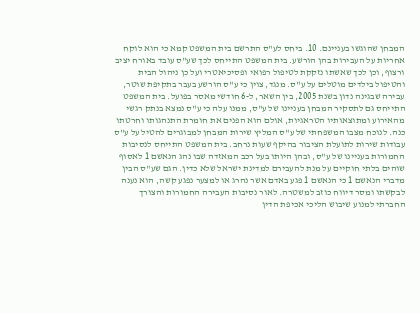המבחן שהוגשו בעניינם. 10. ביחס לע"ס התרשם בית המשפט קמא כי הוא לוקח אחריות על העבירות בהן הורשע. בית המשפט התייחס לכך שע"ס עובד באורח יציב ורצוף, וכן לכך שאשתו נזקקת לטיפול רפואי ופסיכיאטרי ועל כן ניהול הבית והטיפול בילדים מוטלים על ע"ס. מנגד, צוין כי ע"ס הורשע בעבר בתקיפת שוטר, עבירה שבגינה נדון בשנת 2005, בין השאר, ל-6 חודשי מאסר בפועל. בית המשפט התייחס גם לתסקיר המבחן בעניינו של ע"ס, ממנו עלה כי ע"ס נמצא בנתק רגשי מהאירוע ומתוצאותיו הטראגיות, אולם הוא הפנים את חומרת התנהגותו וחרטתו כנה. לנוכח מצבו המשפחתי של ע"ס המליץ שירות המבחן למבוגרים להטיל על ע"ס עבודות שירות לתועלת הציבור בהיקף שעות נרחב. בית המשפט התייחס לנסיבות החמורות בעניינו של ע"ס, ובהן היותו בעל רכב המאזדה שבו נהג הנאשם 1 לאסוף שוהים בלתי חוקיים על מנת להעבירם למדינת ישראל שלא כדין. הגם שע"ס הבין מדברי הנאשם 1 כי הנאשם 1 פגע באדם אשר נהרג או למצער נפגע קשה, הוא נענה לבקשתו ומסר דיווח כוזב למשטרה. לאור נסיבות העבירה החמורות והצורך החברתי למנוע שיבוש הליכי אכיפת הדין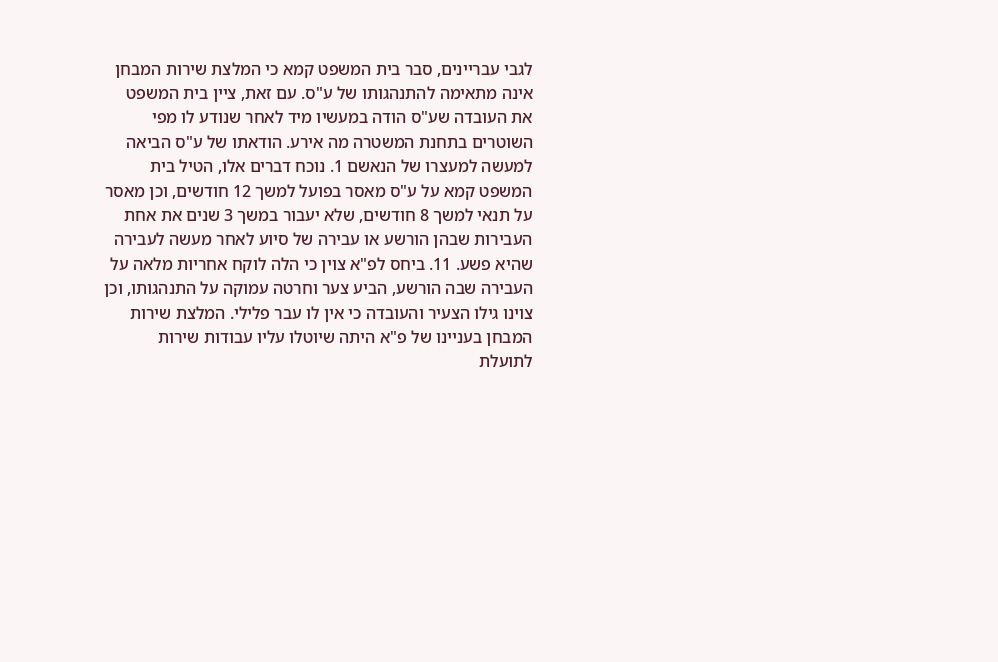לגבי עבריינים, סבר בית המשפט קמא כי המלצת שירות המבחן אינה מתאימה להתנהגותו של ע"ס. עם זאת, ציין בית המשפט את העובדה שע"ס הודה במעשיו מיד לאחר שנודע לו מפי השוטרים בתחנת המשטרה מה אירע. הודאתו של ע"ס הביאה למעשה למעצרו של הנאשם 1. נוכח דברים אלו, הטיל בית המשפט קמא על ע"ס מאסר בפועל למשך 12 חודשים, וכן מאסר על תנאי למשך 8 חודשים, שלא יעבור במשך 3 שנים את אחת העבירות שבהן הורשע או עבירה של סיוע לאחר מעשה לעבירה שהיא פשע. 11. ביחס לפ"א צוין כי הלה לוקח אחריות מלאה על העבירה שבה הורשע, הביע צער וחרטה עמוקה על התנהגותו, וכן צוינו גילו הצעיר והעובדה כי אין לו עבר פלילי. המלצת שירות המבחן בעניינו של פ"א היתה שיוטלו עליו עבודות שירות לתועלת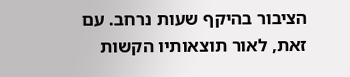הציבור בהיקף שעות נרחב. עם זאת, לאור תוצאותיו הקשות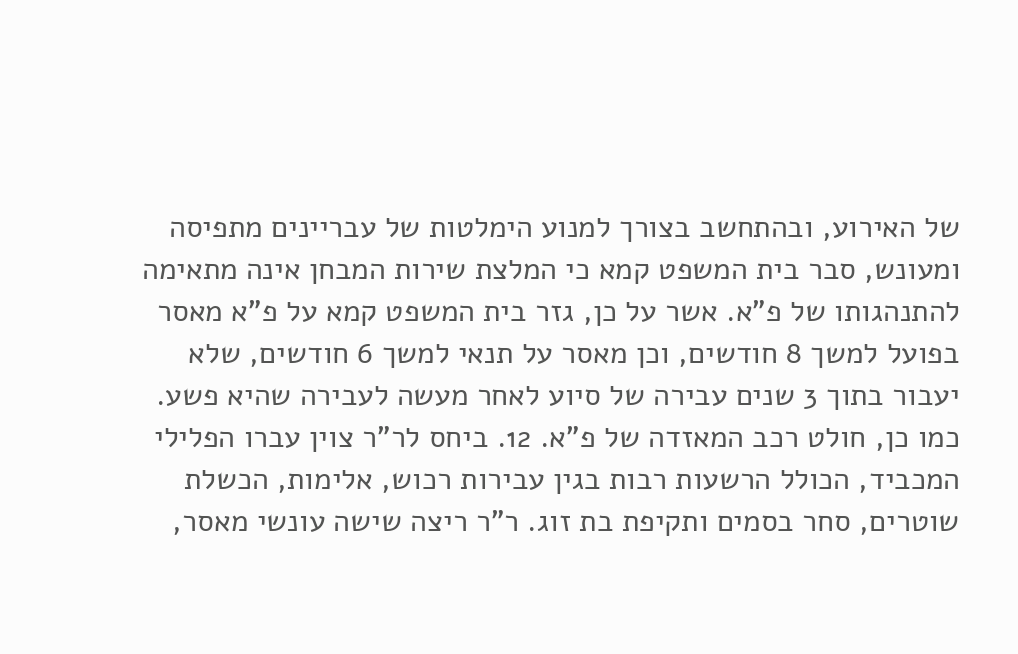של האירוע, ובהתחשב בצורך למנוע הימלטות של עבריינים מתפיסה ומעונש, סבר בית המשפט קמא כי המלצת שירות המבחן אינה מתאימה להתנהגותו של פ"א. אשר על כן, גזר בית המשפט קמא על פ"א מאסר בפועל למשך 8 חודשים, וכן מאסר על תנאי למשך 6 חודשים, שלא יעבור בתוך 3 שנים עבירה של סיוע לאחר מעשה לעבירה שהיא פשע. כמו כן, חולט רכב המאזדה של פ"א. 12. ביחס לר"ר צוין עברו הפלילי המכביד, הכולל הרשעות רבות בגין עבירות רכוש, אלימות, הכשלת שוטרים, סחר בסמים ותקיפת בת זוג. ר"ר ריצה שישה עונשי מאסר,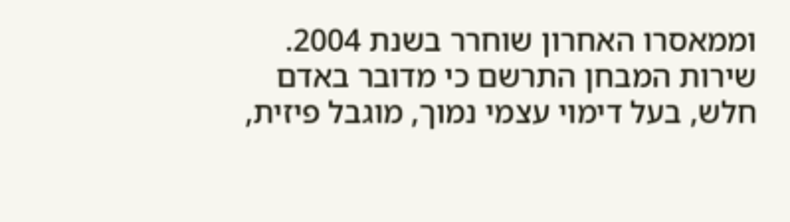וממאסרו האחרון שוחרר בשנת 2004. שירות המבחן התרשם כי מדובר באדם חלש, בעל דימוי עצמי נמוך, מוגבל פיזית,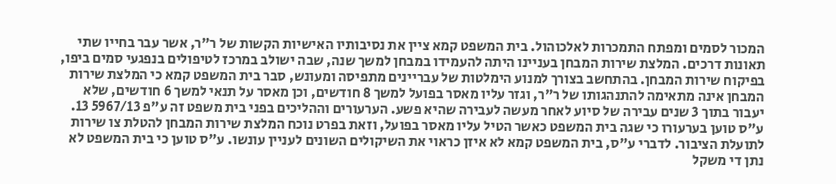המכור לסמים ומפתח התמכרות לאלכוהול. בית המשפט קמא ציין את נסיבותיו האישיות הקשות של ר"ר, אשר עבר בחייו שתי תאונות דרכים. המלצת שירות המבחן בעניינו היתה להעמידו במבחן למשך שנה, שבה ישולב במרכז לטיפולים בנפגעי סמים ביפו, בפיקוח שירות המבחן. בהתחשב בצורך למנוע הימלטות של עבריינים מתפיסה ומעונש, סבר בית המשפט קמא כי המלצת שירות המבחן אינה מתאימה להתנהגותו של ר"ר, וגזר עליו מאסר בפועל למשך 8 חודשים, וכן מאסר על תנאי למשך 6 חודשים, שלא יעבור בתוך 3 שנים עבירה של סיוע לאחר מעשה לעבירה שהיא פשע. הערעורים וההליכים בפני בית משפט זה ע"פ 5967/13 13. ע"ס טוען בערעורו כי שגה בית המשפט כאשר הטיל עליו מאסר בפועל, וזאת בפרט נוכח המלצת שירות המבחן להטלת צו שירות לתועלת הציבור. לדברי ע"ס, בית המשפט קמא לא איזן כראוי את השיקולים השונים לעניין עונשו. ע"ס טוען כי בית המשפט לא נתן די משקל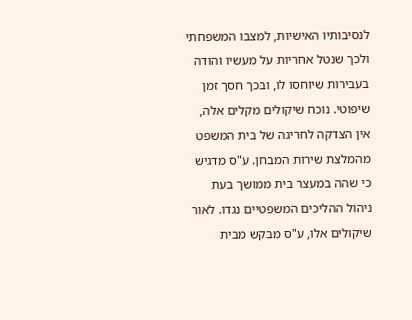לנסיבותיו האישיות, למצבו המשפחתי ולכך שנטל אחריות על מעשיו והודה בעבירות שיוחסו לו, ובכך חסך זמן שיפוטי. נוכח שיקולים מקלים אלה, אין הצדקה לחריגה של בית המשפט מהמלצת שירות המבחן. ע"ס מדגיש כי שהה במעצר בית ממושך בעת ניהול ההליכים המשפטיים נגדו. לאור שיקולים אלו, ע"ס מבקש מבית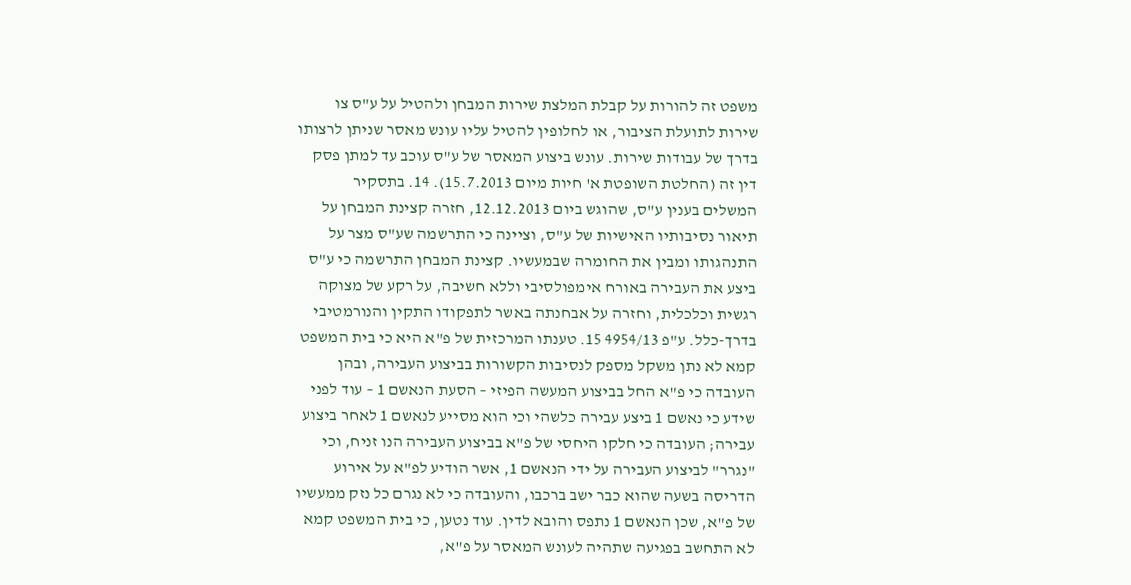משפט זה להורות על קבלת המלצת שירות המבחן ולהטיל על ע"ס צו שירות לתועלת הציבור, או לחלופין להטיל עליו עונש מאסר שניתן לרצותו בדרך של עבודות שירות. עונש ביצוע המאסר של ע"ס עוכב עד למתן פסק דין זה (החלטת השופטת א' חיות מיום 15.7.2013). 14. בתסקיר המשלים בענין ע"ס, שהוגש ביום 12.12.2013, חזרה קצינת המבחן על תיאור נסיבותיו האישיות של ע"ס, וציינה כי התרשמה שע"ס מצר על התנהגותו ומבין את החומרה שבמעשיו. קצינת המבחן התרשמה כי ע"ס ביצע את העבירה באורח אימפולסיבי וללא חשיבה, על רקע של מצוקה רגשית וכלכלית, וחזרה על אבחנתה באשר לתפקודו התקין והנורמטיבי בדרך-כלל. ע"פ 4954/13 15. טענתו המרכזית של פ"א היא כי בית המשפט קמא לא נתן משקל מספק לנסיבות הקשורות בביצוע העבירה, ובהן העובדה כי פ"א החל בביצוע המעשה הפיזי – הסעת הנאשם 1 – עוד לפני שידע כי נאשם 1 ביצע עבירה כלשהי וכי הוא מסייע לנאשם 1 לאחר ביצוע עבירה; העובדה כי חלקו היחסי של פ"א בביצוע העבירה הנו זניח, וכי "נגרר" לביצוע העבירה על ידי הנאשם 1, אשר הודיע לפ"א על אירוע הדריסה בשעה שהוא כבר ישב ברכבו, והעובדה כי לא נגרם כל נזק ממעשיו של פ"א, שכן הנאשם 1 נתפס והובא לדין. עוד נטען, כי בית המשפט קמא לא התחשב בפגיעה שתהיה לעונש המאסר על פ"א,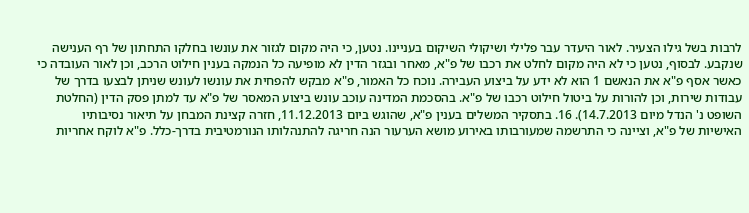לרבות בשל גילו הצעיר. לאור היעדר עבר פלילי ושיקולי השיקום בעניינו. נטען, כי היה מקום לגזור את עונשו בחלקו התחתון של רף הענישה שנקבע. לבסוף, נטען כי לא היה מקום לחלט את רכבו של פ"א, מאחר ובגזר הדין לא מופיעה כל הנמקה בענין חילוט הרכב, וכן לאור העובדה כי כאשר אסף פ"א את הנאשם 1 הוא לא ידע על ביצוע העבירה. נוכח כל האמור, פ"א מבקש להפחית את עונשו לעונש שניתן לבצעו בדרך של עבודות שירות, וכן להורות על ביטול חילוט רכבו של פ"א. בהסכמת המדינה עוכב עונש ביצוע המאסר של פ"א עד למתן פסק הדין (החלטת השופט נ' הנדל מיום 14.7.2013). 16. בתסקיר המשלים בענין פ"א, שהוגש ביום 11.12.2013, חזרה קצינת המבחן על תיאור נסיבותיו האישיות של פ"א, וציינה כי התרשמה שמעורבותו באירוע מושא הערעור הנה חריגה להתנהלותו הנורמטיבית בדרך-כלל. פ"א לוקח אחריות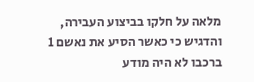מלאה על חלקו בביצוע העבירה, והדגיש כי כאשר הסיע את נאשם 1 ברכבו לא היה מודע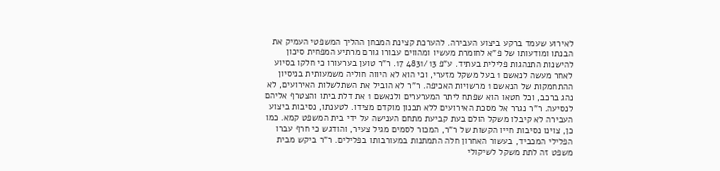לאירוע שעמד ברקע ביצוע העבירה. להערכת קצינת המבחן ההליך המשפטי העמיק את הבנתו ומודעותו של פ"א לחומרת מעשיו ומהווים עבורו גורם מרתיע המפחית סיכון להישנות התנהגות פלילית בעתיד. ע"פ 4831/13 17. ר"ר טוען בערעורו כי חלקו בסיוע לאחר מעשה לנאשם 1 בעל משקל מזערי, וכי הוא לא היווה חוליה משמעותית בניסיון ההתחמקות של הנאשם 1 מרשויות האכיפה. ר"ר לא הוביל את השתלשלות האירועים, לא נהג ברכב, וכל חטאו הוא שפתח ליתר המערערים ולנאשם 1 את דלת ביתו והצטרף אליהם לנסיעה. ר"ר נגרר אל מסכת האירועים ללא תכנון מוקדם מצידו. לטענתו, נסיבות ביצוע העבירה לא קיבלו משקל הולם בעת קביעת מתחם הענישה על ידי בית המשפט קמא. כמו כן, צוינו נסיבות חייו הקשות של ר"ר, המכור לסמים מגיל צעיר, והודגש כי חרף עברו הפלילי המכביד, בעשור האחרון חלה התמתנות במעורבותו בפלילים. ר"ר ביקש מבית משפט זה לתת משקל לשיקולי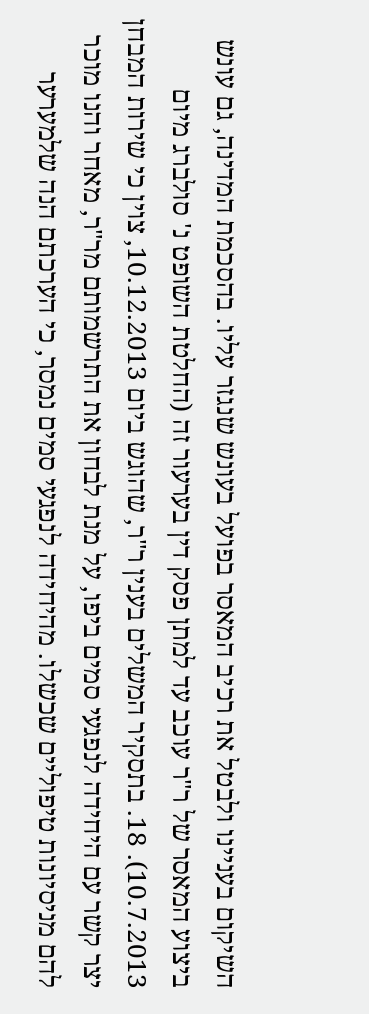השיקום בעניינו ולבטל את רכיב המאסר בפועל בעונש שנגזר עליו. בהסכמת המדינה, גם עונש ביצוע המאסר של ר"ר עוכב עד למתן פסק דין בערעור זה (החלטת השופט נ' סולברג מיום 10.7.2013). 18. בתסקיר המשלים בענין ר"ר, שהוגש ביום 10.12.2013, צוין כי שירות המבחן יצר קשר עם היחידה לנפגעי סמים ביפו, על מנת לבחון את התרשמותם מר"ר, מאחר והנו מוכר להם מניסיונות טיפוליים שכשלו. מהיחידה לנפגעי סמים נמסר, כי הערכתם הנה שלמערער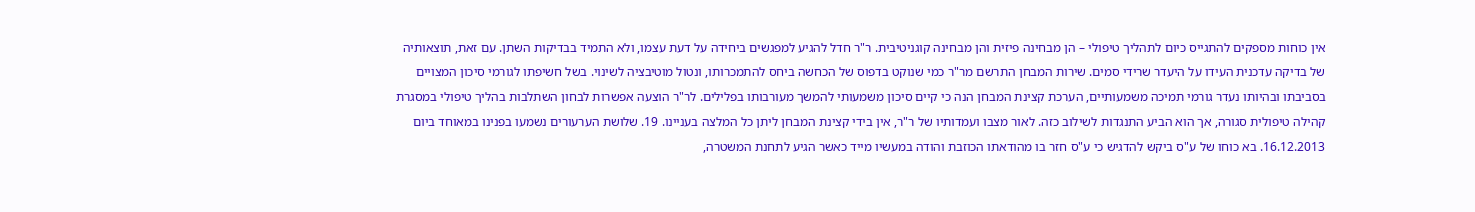אין כוחות מספקים להתגייס כיום לתהליך טיפולי – הן מבחינה פיזית והן מבחינה קוגניטיבית. ר"ר חדל להגיע למפגשים ביחידה על דעת עצמו, ולא התמיד בבדיקות השתן. עם זאת, תוצאותיה של בדיקה עדכנית העידו על היעדר שרידי סמים. שירות המבחן התרשם מר"ר כמי שנוקט בדפוס של הכחשה ביחס להתמכרותו, ונטול מוטיבציה לשינוי. בשל חשיפתו לגורמי סיכון המצויים בסביבתו ובהיותו נעדר גורמי תמיכה משמעותיים, הערכת קצינת המבחן הנה כי קיים סיכון משמעותי להמשך מעורבותו בפלילים. לר"ר הוצעה אפשרות לבחון השתלבות בהליך טיפולי במסגרת קהילה טיפולית סגורה, אך הוא הביע התנגדות לשילוב כזה. לאור מצבו ועמדותיו של ר"ר, אין בידי קצינת המבחן ליתן כל המלצה בעניינו. 19. שלושת הערעורים נשמעו בפנינו במאוחד ביום 16.12.2013. בא כוחו של ע"ס ביקש להדגיש כי ע"ס חזר בו מהודאתו הכוזבת והודה במעשיו מייד כאשר הגיע לתחנת המשטרה,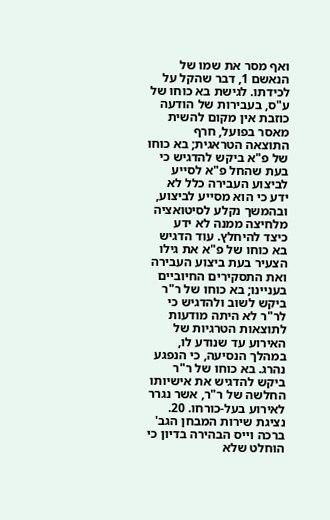ואף מסר את שמו של הנאשם 1, דבר שהקל על לכידתו. לגישת בא כוחו של ע"ס, בעבירות של הודעה כוזבת אין מקום להשית מאסר בפועל, חרף התוצאה הטראגית; בא כוחו של פ"א ביקש להדגיש כי בעת שהחל פ"א לסייע לביצוע העבירה כלל לא ידע כי הוא מסייע לביצוע, ובהמשך נקלע לסיטואציה מלחיצה ממנה לא ידע כיצד להיחלץ. עוד הדגיש בא כוחו של פ"א את גילו הצעיר בעת ביצוע העבירה ואת התסקירים החיוביים בעניינו; בא כוחו של ר"ר ביקש לשוב ולהדגיש כי לר"ר לא היתה מודעות לתוצאות הטרגיות של האירוע עד שנודע לו, במהלך הנסיעה, כי הנפגע נהרג. בא כוחו של ר"ר ביקש להדגיש את אישיותו החלשה של ר"ר, אשר נגרר לאירוע בעל-כורחו. 20. נציגת שירות המבחן הגב' ברכה וייס הבהירה בדיון כי הוחלט שלא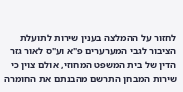לחזור על ההמלצה בענין שירות לתועלת הציבור לגבי המערערים פ"א וע"ס לאור גזר הדין של בית המשפט המחוזי, אולם צוין כי שירות המבחן התרשם מהבנתם את החומרה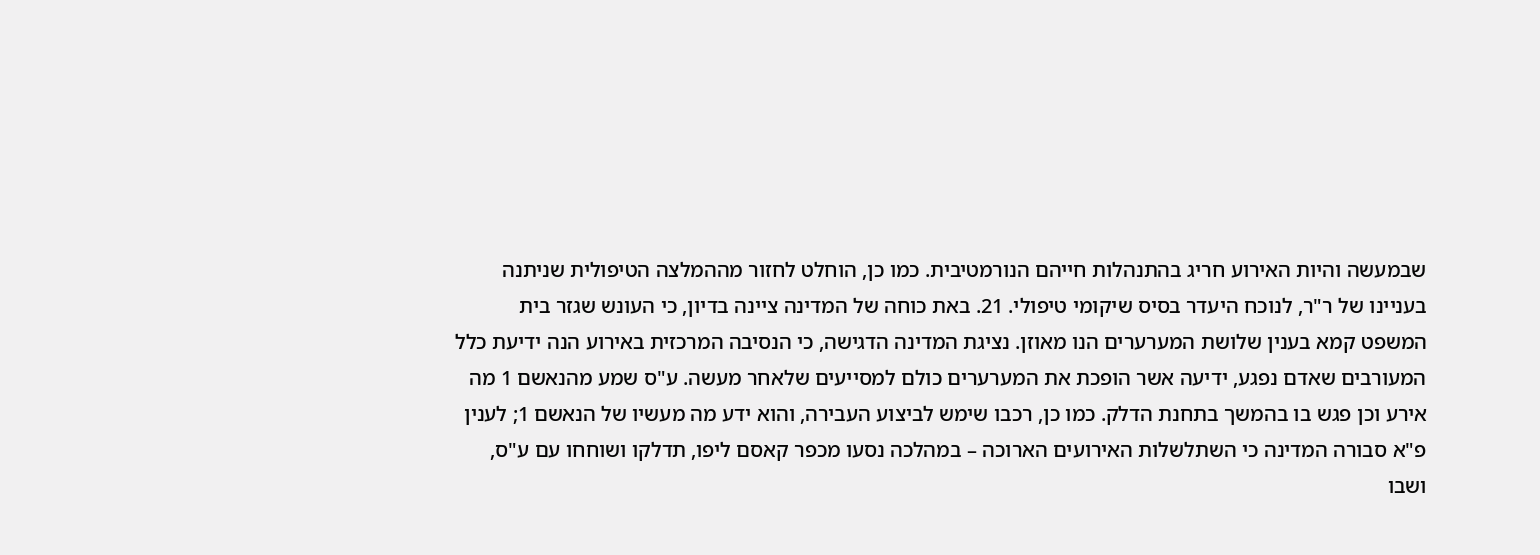שבמעשה והיות האירוע חריג בהתנהלות חייהם הנורמטיבית. כמו כן, הוחלט לחזור מההמלצה הטיפולית שניתנה בעניינו של ר"ר, לנוכח היעדר בסיס שיקומי טיפולי. 21. באת כוחה של המדינה ציינה בדיון, כי העונש שגזר בית המשפט קמא בענין שלושת המערערים הנו מאוזן. נציגת המדינה הדגישה, כי הנסיבה המרכזית באירוע הנה ידיעת כלל המעורבים שאדם נפגע, ידיעה אשר הופכת את המערערים כולם למסייעים שלאחר מעשה. ע"ס שמע מהנאשם 1 מה אירע וכן פגש בו בהמשך בתחנת הדלק. כמו כן, רכבו שימש לביצוע העבירה, והוא ידע מה מעשיו של הנאשם 1; לענין פ"א סבורה המדינה כי השתלשלות האירועים הארוכה – במהלכה נסעו מכפר קאסם ליפו, תדלקו ושוחחו עם ע"ס, ושבו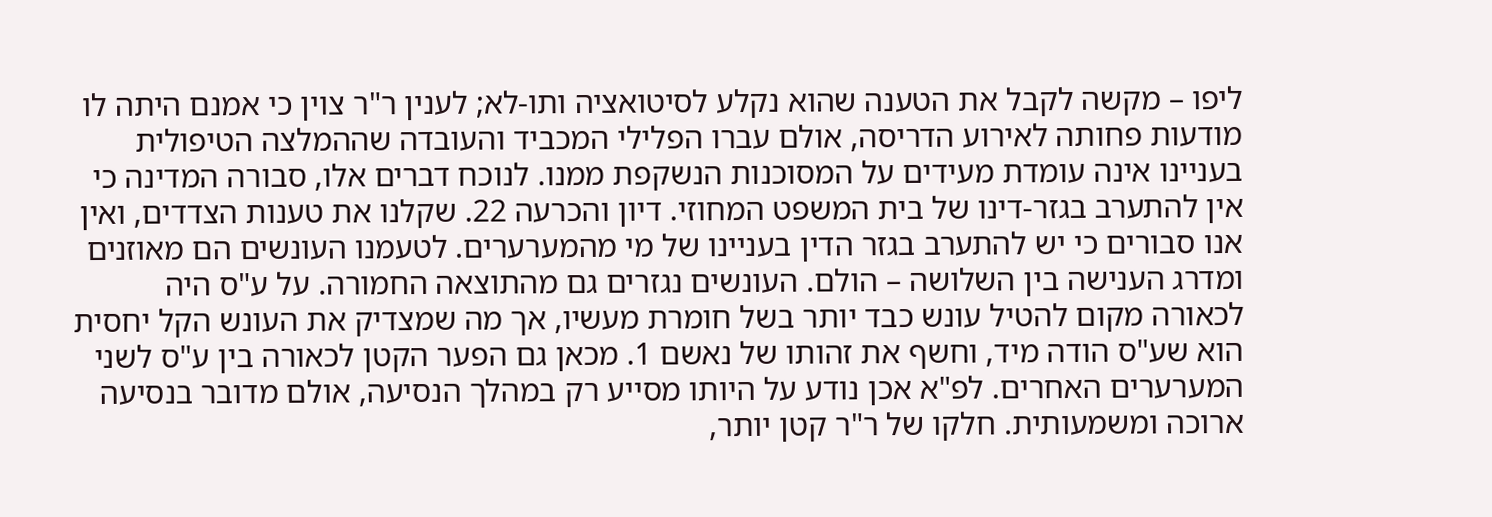ליפו – מקשה לקבל את הטענה שהוא נקלע לסיטואציה ותו-לא; לענין ר"ר צוין כי אמנם היתה לו מודעות פחותה לאירוע הדריסה, אולם עברו הפלילי המכביד והעובדה שההמלצה הטיפולית בעניינו אינה עומדת מעידים על המסוכנות הנשקפת ממנו. לנוכח דברים אלו, סבורה המדינה כי אין להתערב בגזר-דינו של בית המשפט המחוזי. דיון והכרעה 22. שקלנו את טענות הצדדים, ואין אנו סבורים כי יש להתערב בגזר הדין בעניינו של מי מהמערערים. לטעמנו העונשים הם מאוזנים ומדרג הענישה בין השלושה – הולם. העונשים נגזרים גם מהתוצאה החמורה. על ע"ס היה לכאורה מקום להטיל עונש כבד יותר בשל חומרת מעשיו, אך מה שמצדיק את העונש הקל יחסית הוא שע"ס הודה מיד, וחשף את זהותו של נאשם 1. מכאן גם הפער הקטן לכאורה בין ע"ס לשני המערערים האחרים. לפ"א אכן נודע על היותו מסייע רק במהלך הנסיעה, אולם מדובר בנסיעה ארוכה ומשמעותית. חלקו של ר"ר קטן יותר,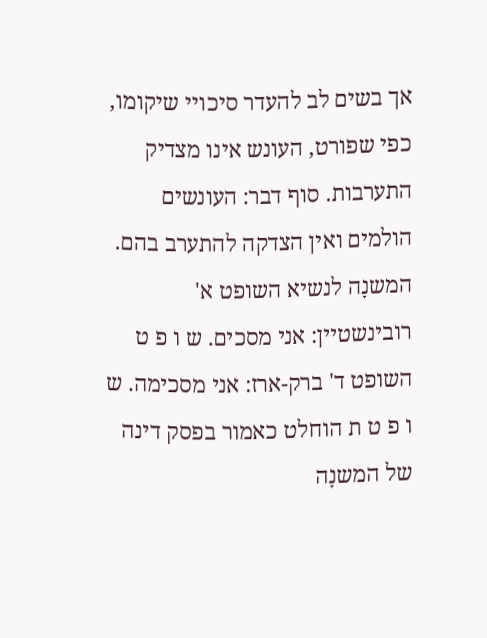אך בשים לב להעדר סיכויי שיקומו, כפי שפורט, העונש אינו מצדיק התערבות. סוף דבר: העונשים הולמים ואין הצדקה להתערב בהם. המשנָה לנשיא השופט א' רובינשטיין: אני מסכים. ש ו פ ט השופט ד' ברק-ארז: אני מסכימה. ש ו פ ט ת הוחלט כאמור בפסק דינה של המשנָה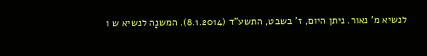לנשיא מ' נאור. ניתן היום, ז' בשבט, התשע"ד (8.1.2014). המשנָה לנשיא ש ו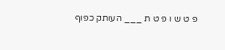פ ט ש ו פ ט ת ___ העותק כפוף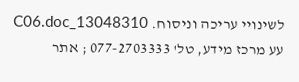לשינויי עריכה וניסוח. 13048310_C06.doc עע מרכז מידע, טל' 077-2703333 ; אתר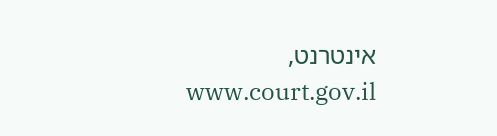אינטרנט, www.court.gov.il